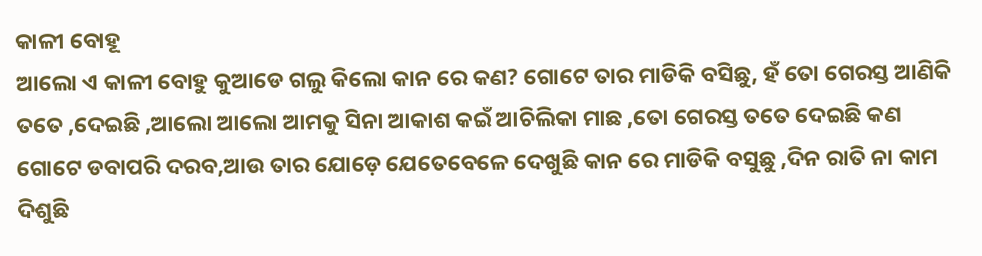କାଳୀ ବୋହୂ
ଆଲୋ ଏ କାଳୀ ବୋହୁ କୁଆଡେ ଗଲୁ କିଲୋ କାନ ରେ କଣ? ଗୋଟେ ତାର ମାଡିକି ବସିଛୁ, ହଁ ତୋ ଗେରସ୍ତ ଆଣିକି ତତେ ,ଦେଇଛି ,ଆଲୋ ଆଲୋ ଆମକୁ ସିନା ଆକାଶ କଇଁ ଆଚିଲିକା ମାଛ ,ତୋ ଗେରସ୍ତ ତତେ ଦେଇଛି କଣ ଗୋଟେ ଡବାପରି ଦରବ,ଆଉ ତାର ଯୋଡ଼େ ଯେତେବେଳେ ଦେଖୁଛି କାନ ରେ ମାଡିକି ବସୁଛୁ ,ଦିନ ରାତି ନା କାମ ଦିଶୁଛି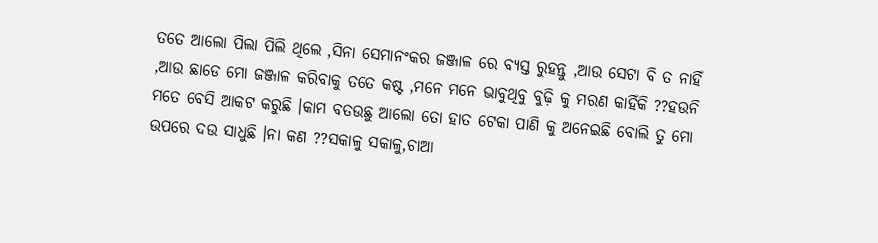ତତେ ଆଲୋ ପିଲା ପିଲି ଥିଲେ ,ସିନା ସେମାନଂକର ଜଞ୍ଜାଳ ରେ ବ୍ୟସ୍ତ ରୁହନ୍ତୁ ,ଆଉ ସେଟା ବି ତ ନାହିଁ ,ଆଉ ଛାଡେ ମୋ ଜଞ୍ଜାଳ କରିବାକୁ ତତେ କଷ୍ଟ ,ମନେ ମନେ ଭାବୁଥିବୁ ବୁଢ଼ି କୁ ମରଣ କାହିଁକି ??ହଉନି
ମତେ ବେସି ଆକଟ କରୁଛି ।କାମ ବତଉଛୁ ଆଲୋ ତୋ ହାତ ଟେକା ପାଣି କୁ ଅନେଇଛି ବୋଲି ତୁ ମୋ ଉପରେ ଦଉ ସାଧୁଛି ।ନା କଣ ??ସକାଳୁ ସକାଳୁ,ଚାଆ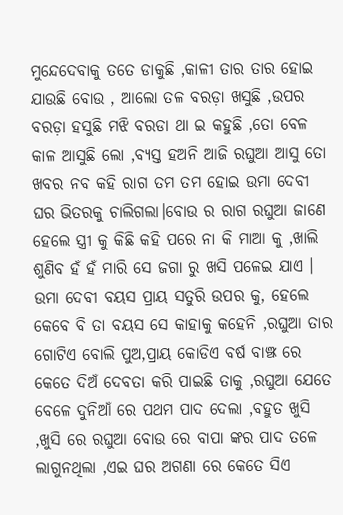ମୁନ୍ଦେଦେବାକୁ ତତେ ଡାକୁଛି ,କାଳୀ ତାର ତାର ହୋଇ ଯାଉଛି ବୋଉ , ଆଲୋ ତଳ ବରଡ଼ା ଖସୁଛି ,ଉପର ବରଡ଼ା ହସୁଛି ମଝି ବରଡା ଥା ଇ କହୁଛି ,ତୋ ବେଳ କାଳ ଆସୁଛି ଲୋ ,ବ୍ୟସ୍ତ ହଅନି ଆଜି ରଘୁଆ ଆସୁ ତୋ ଖବର ନବ କହି ରାଗ ତମ ତମ ହୋଇ ଉମା ଦେବୀ ଘର ଭିତରକୁ ଚାଲିଗଲା।ବୋଉ ର ରାଗ ରଘୁଆ ଜାଣେ ହେଲେ ସ୍ତ୍ରୀ କୁ କିଛି କହି ପରେ ନା କି ମାଆ କୁ ,ଖାଲି ଶୁଣିବ ହଁ ହଁ ମାରି ସେ ଜଗା ରୁ ଖସି ପଳେଇ ଯାଏ ।
ଉମା ଦେବୀ ବୟସ ପ୍ରାୟ ସତୁରି ଉପର କୁ, ହେଲେ କେବେ ବି ତା ବୟସ ସେ କାହାକୁ କହେନି ,ରଘୁଆ ତାର ଗୋଟିଏ ବୋଲି ପୁଅ,ପ୍ରାୟ କୋଡିଏ ବର୍ଷ ବାଞ୍ଝ ରେ କେତେ ଦିଅଁ ଦେବତା କରି ପାଇଛି ତାକୁ ,ରଘୁଆ ଯେତେ ବେଳେ ଦୁନିଆଁ ରେ ପଥମ ପାଦ ଦେଲା ,ବହୁତ ଖୁସି ,ଖୁସି ରେ ରଘୁଆ ବୋଉ ରେ ବାପା ଙ୍କର ପାଦ ତଳେ ଲାଗୁନଥିଲା ,ଏଇ ଘର ଅଗଣା ରେ କେତେ ସିଏ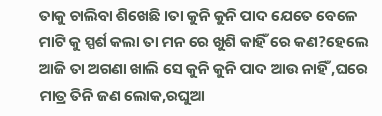ତାକୁ ଚାଲିବା ଶିଖେଛି ।ତା କୁନି କୁନି ପାଦ ଯେତେ ବେଳେ ମାଟି କୁ ସ୍ପର୍ଶ କଲା ତା ମନ ରେ ଖୁଶି କାହିଁ ରେ କଣ?ହେଲେ ଆଜି ତା ଅଗଣା ଖାଲି ସେ କୁନି କୁନି ପାଦ ଆଉ ନାହିଁ ,ଘରେ ମାତ୍ର ତିନି ଜଣ ଲୋକ,ରଘୁଆ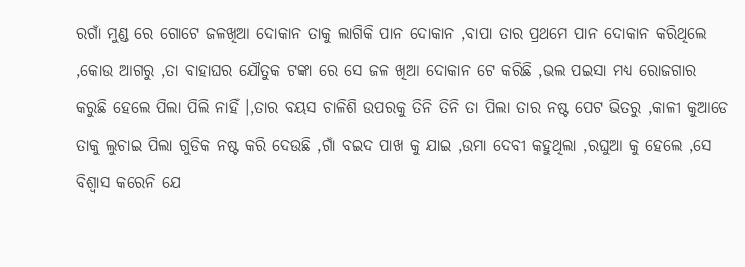ରଗାଁ ମୁଣ୍ଡ ରେ ଗୋଟେ ଜଳଖିଆ ଦୋକାନ ତାକୁ ଲାଗିକି ପାନ ଦୋକାନ ,ବାପା ତାର ପ୍ରଥମେ ପାନ ଦୋକାନ କରିଥିଲେ ,କୋଉ ଆଗରୁ ,ତା ବାହାଘର ଯୌତୁକ ଟଙ୍କା ରେ ସେ ଜଳ ଖିଆ ଦୋକାନ ଟେ କରିଛି ,ଭଲ ପଇସା ମଧ୍ୟ ରୋଜଗାର କରୁଛି ହେଲେ ପିଲା ପିଲି ନାହିଁ ।,ତାର ବୟସ ଚାଳିଶି ଉପରକୁ ତିନି ତିନି ତା ପିଲା ତାର ନଷ୍ଟ ପେଟ ଭିତରୁ ,କାଳୀ କୁଆଡେ ତାକୁ ଲୁଚାଇ ପିଲା ଗୁଡିକ ନଷ୍ଟ କରି ଦେଉଛି ,ଗାଁ ବଇଦ ପାଖ କୁ ଯାଇ ,ଉମା ଦେବୀ କହୁଥିଲା ,ରଘୁଆ କୁ ହେଲେ ,ସେ ବିଶ୍ୱାସ କରେନି ଯେ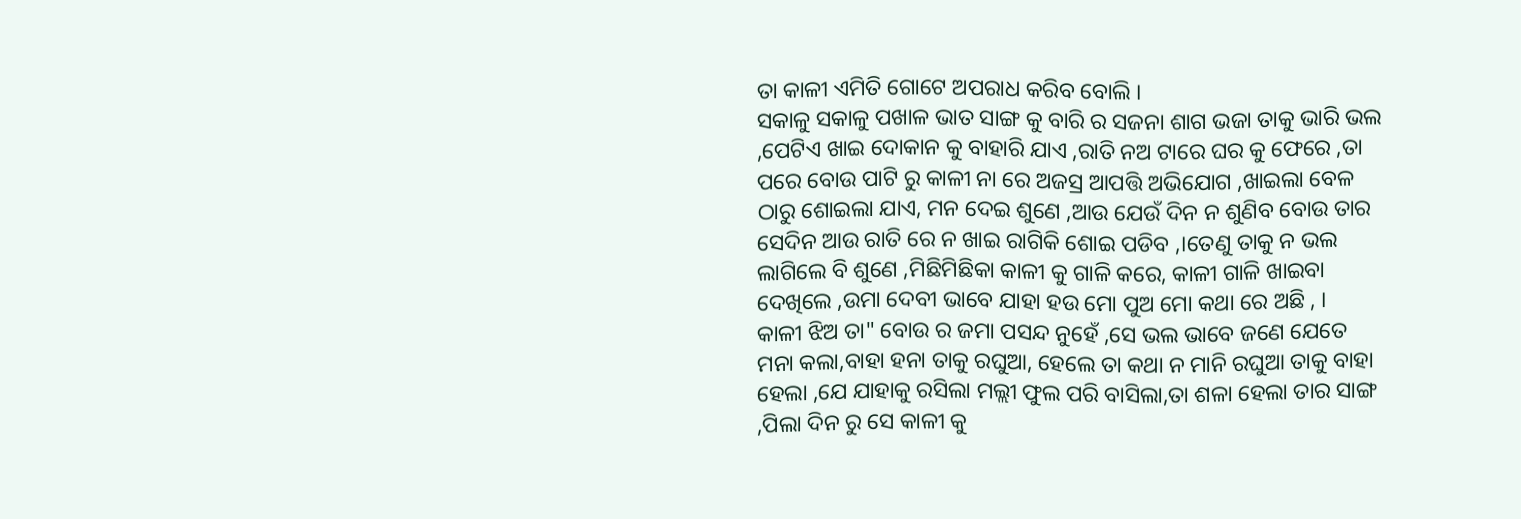ତା କାଳୀ ଏମିତି ଗୋଟେ ଅପରାଧ କରିବ ବୋଲି ।
ସକାଳୁ ସକାଳୁ ପଖାଳ ଭାତ ସାଙ୍ଗ କୁ ବାରି ର ସଜନା ଶାଗ ଭଜା ତାକୁ ଭାରି ଭଲ ,ପେଟିଏ ଖାଇ ଦୋକାନ କୁ ବାହାରି ଯାଏ ,ରାତି ନଅ ଟାରେ ଘର କୁ ଫେରେ ,ତା ପରେ ବୋଉ ପାଟି ରୁ କାଳୀ ନା ରେ ଅଜସ୍ର ଆପତ୍ତି ଅଭିଯୋଗ ,ଖାଇଲା ବେଳ ଠାରୁ ଶୋଇଲା ଯାଏ, ମନ ଦେଇ ଶୁଣେ ,ଆଉ ଯେଉଁ ଦିନ ନ ଶୁଣିବ ବୋଉ ତାର ସେଦିନ ଆଉ ରାତି ରେ ନ ଖାଇ ରାଗିକି ଶୋଇ ପଡିବ ,।ତେଣୁ ତାକୁ ନ ଭଲ ଲାଗିଲେ ବି ଶୁଣେ ,ମିଛିମିଛିକା କାଳୀ କୁ ଗାଳି କରେ, କାଳୀ ଗାଳି ଖାଇବା ଦେଖିଲେ ,ଉମା ଦେବୀ ଭାବେ ଯାହା ହଉ ମୋ ପୁଅ ମୋ କଥା ରେ ଅଛି , ।
କାଳୀ ଝିଅ ତା" ବୋଉ ର ଜମା ପସନ୍ଦ ନୁହେଁ ,ସେ ଭଲ ଭାବେ ଜଣେ ଯେତେ ମନା କଲା,ବାହା ହନା ତାକୁ ରଘୁଆ, ହେଲେ ତା କଥା ନ ମାନି ରଘୁଆ ତାକୁ ବାହା ହେଲା ,ଯେ ଯାହାକୁ ରସିଲା ମଲ୍ଲୀ ଫୁଲ ପରି ବାସିଲା,ତା ଶଳା ହେଲା ତାର ସାଙ୍ଗ ,ପିଲା ଦିନ ରୁ ସେ କାଳୀ କୁ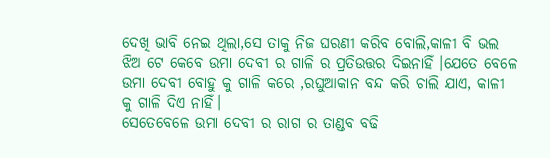ଦେଖି ଭାବି ନେଇ ଥିଲା,ସେ ତାକୁ ନିଜ ଘରଣୀ କରିବ ବୋଲି,କାଳୀ ବି ଭଲ ଝିଅ ଟେ କେବେ ଉମା ଦେବୀ ର ଗାଳି ର ପ୍ରତିଉତ୍ତର ଦିଇନାହିଁ ।ଯେତେ ବେଳେ ଉମା ଦେବୀ ବୋହୁ କୁ ଗାଳି କରେ ,ରଘୁଆକାନ ବନ୍ଦ କରି ଚାଲି ଯାଏ, କାଳୀ କୁ ଗାଳି ଦିଏ ନାହିଁ।
ସେତେବେଳେ ଉମା ଦେବୀ ର ରାଗ ର ତାଣ୍ଡବ ବଢି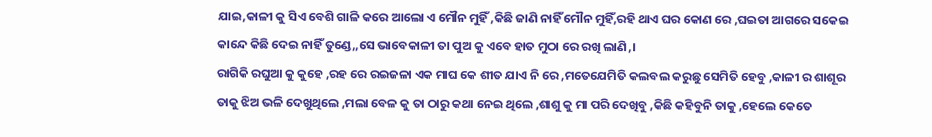ଯାଇ,କାଳୀ କୁ ସିଏ ବେଶି ଗାଳି କରେ ଆଲୋ ଏ ମୌନ ମୁହିଁ ,କିଛି ଜାଣି ନାହିଁ ମୌନ ମୁହିଁ,ରହି ଥାଏ ଘର କୋଣ ରେ ,ଘଇତା ଆଗରେ ସକେଇ କାନ୍ଦେ କିଛି ଦେଇ ନାହିଁ ତୁଣ୍ଡେ,,ସେ ଭାବେକାଳୀ ତା ପୁଅ କୁ ଏବେ ହାତ ମୁଠା ରେ ରଖି ଲାଣି,।
ରାଗିକି ରଘୁଆ କୁ କୁହେ ,ରହ ରେ ରଇଜଳା ଏକ ମାଘ କେ ଶୀତ ଯାଏ ନି ରେ ,ମତେଯେମିତି କଲବଲ କରୁଛୁ ସେମିତି ହେବୁ ,କାଳୀ ର ଶାଶୂର ତାକୁ ଝିଅ ଭଳି ଦେଖୁଥିଲେ ,ମଲା ବେଳ କୁ ତା ଠାରୁ କଥା ନେଇ ଥିଲେ ,ଶାଶୁ କୁ ମା ପରି ଦେଖିବୁ ,କିଛି କହିବୁନି ତାକୁ ,ହେଲେ କେତେ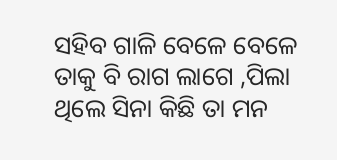ସହିବ ଗାଳି ବେଳେ ବେଳେ ତାକୁ ବି ରାଗ ଲାଗେ ,ପିଲା ଥିଲେ ସିନା କିଛି ତା ମନ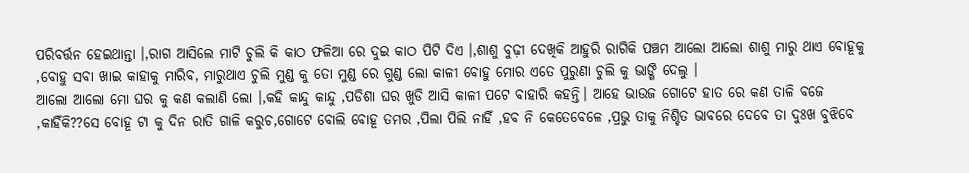ପରିବର୍ତ୍ତନ ହେଇଥାନ୍ତା ।,ରାଗ ଆସିଲେ ମାଟି ଚୁଲି କି କାଠ ଫଳିଆ ରେ ଦୁଇ କାଠ ପିଟି ଦିଏ ।,ଶାଶୁ ବୁଢ଼ୀ ଦେଖିକି ଆହୁରି ରାଗିକି ପଞ୍ଚମ ଆଲୋ ଆଲୋ ଶାଶୁ ମାରୁ ଥାଏ ବୋହୂକୁ ,ବୋହୁ ସବା ଖାଇ କାହାକୁ ମାରିବ, ମାରୁଥାଏ ଚୁଲି ମୁଣ୍ଡ କୁ ତୋ ମୁଣ୍ଡ ରେ ଗୁଣ୍ଡ ଲୋ କାଳୀ ବୋହୁ ମୋର ଏତେ ପୁରୁଣା ଚୁଲି କୁ ଭାଙ୍ଗି ଦେଲୁ ।
ଆଲୋ ଆଲୋ ମୋ ଘର କୁ କଣ କଲାଣି ଲୋ ।,କହି କାନ୍ଦୁ କାନ୍ଦୁ ,ପଡିଶା ଘର ଖୁଡି ଆସି କାଳୀ ପଟେ ବାହାରି କହନ୍ତି। ଆହେ ଭାଉଜ ଗୋଟେ ହାତ ରେ କଣ ତାଳି ବଜେ ,କାହିଁକି??ସେ ବୋହୂ ଟା କୁ ଦିନ ରାତି ଗାଳି କରୁଚ,ଗୋଟେ ବୋଲି ବୋହୂ ତମର ,ପିଲା ପିଲି ନାହିଁ ,ହବ ନି କେତେବେଳେ ,ପ୍ରଭୁ ତାକୁ ନିଶ୍ଚିତ ଭାବରେ ଦେବେ ତା ଦୁଃଖ ବୁଝିବେ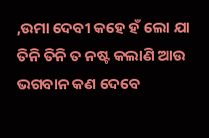,ଉମା ଦେବୀ କହେ ହଁ ଲୋ ଯା ତିନି ତିନି ତ ନଷ୍ଟ କଲାଣି ଆଉ ଭଗବାନ କଣ ଦେବେ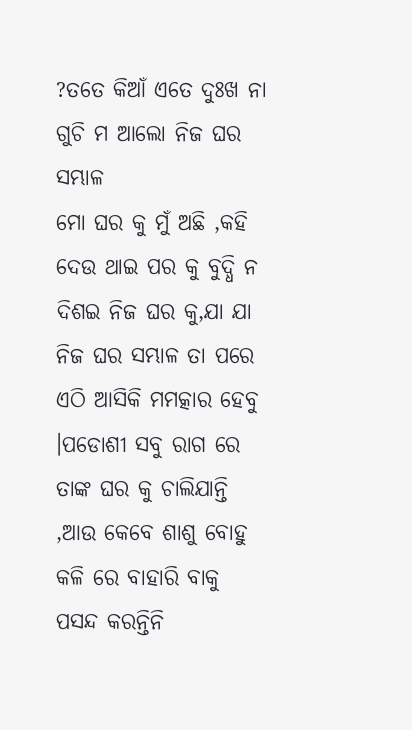?ତତେ କିଆଁ ଏତେ ଦୁଃଖ ନା ଗୁଚି ମ ଆଲୋ ନିଜ ଘର ସମ୍ଭାଳ
ମୋ ଘର କୁ ମୁଁ ଅଛି ,କହି ଦେଉ ଥାଇ ପର କୁ ବୁଦ୍ଧି ନ ଦିଶଇ ନିଜ ଘର କୁ,ଯା ଯା ନିଜ ଘର ସମ୍ଭାଳ ତା ପରେ ଏଠି ଆସିକି ମମତ୍କାର ହେବୁ ।ପଡୋଶୀ ସବୁ ରାଗ ରେ ତାଙ୍କ ଘର କୁ ଚାଲିଯାନ୍ତି ,ଆଉ କେବେ ଶାଶୁ ବୋହୁ କଳି ରେ ବାହାରି ବାକୁ ପସନ୍ଦ କରନ୍ତିନି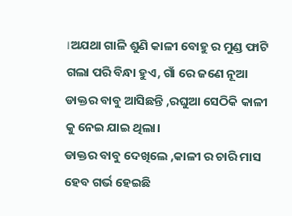।ଅଯଥା ଗାଳି ଶୁଣି କାଳୀ ବୋହୁ ର ମୁଣ୍ଡ ଫାଟି ଗଲା ପରି ବିନ୍ଧା ହୁଏ, ଗାଁ ରେ ଜଣେ ନୂଆ ଡାକ୍ତର ବାବୁ ଆସିଛନ୍ତି ,ରଘୁଆ ସେଠିକି କାଳୀ କୁ ନେଇ ଯାଇ ଥିଲା।
ଡାକ୍ତର ବାବୁ ଦେଖିଲେ ,କାଳୀ ର ଚାରି ମାସ ହେବ ଗର୍ଭ ହେଇଛି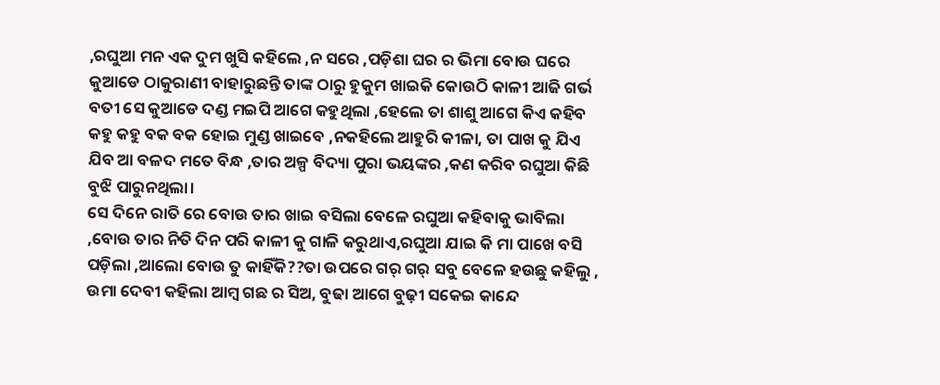,ରଘୁଆ ମନ ଏକ ଦୁମ ଖୁସି କହିଲେ ,ନ ସରେ ,ପଡ଼ିଶା ଘର ର ଭିମା ବୋଉ ଘରେ କୁଆଡେ ଠାକୁରାଣୀ ବାହାରୁଛନ୍ତି ତାଙ୍କ ଠାରୁ ହୁକୁମ ଖାଇକି କୋଉଠି କାଳୀ ଆଜି ଗର୍ଭ ବତୀ ସେ କୁଆଡେ ଦଣ୍ଡ ମଇପି ଆଗେ କହୁଥିଲା ,ହେଲେ ତା ଶାଶୁ ଆଗେ କିଏ କହିବ କହୁ କହୁ ବକ ବକ ହୋଇ ମୁଣ୍ଡ ଖାଇବେ ,ନକହିଲେ ଆହୁରି କୀଳା, ତା ପାଖ କୁ ଯିଏ ଯିବ ଆ ବଳଦ ମତେ ବିନ୍ଧ ,ତାର ଅଳ୍ପ ବିଦ୍ୟା ପୁରା ଭୟଙ୍କର ,କଣ କରିବ ରଘୁଆ କିଛି ବୁଝି ପାରୁନଥିଲା।
ସେ ଦିନେ ରାତି ରେ ବୋଉ ତାର ଖାଇ ବସିଲା ବେଳେ ରଘୁଆ କହିବାକୁ ଭାବିଲା ,ବୋଉ ତାର ନିତି ଦିନ ପରି କାଳୀ କୁ ଗାଳି କରୁଥାଏ,ରଘୁଆ ଯାଇ କି ମା ପାଖେ ବସି ପଡ଼ିଲା ,ଆଲୋ ବୋଉ ତୁ କାହିଁକି??ତା ଉପରେ ଗର୍ ଗର୍ ସବୁ ବେଳେ ହଉଛୁ କହିଲୁ , ଉମା ଦେବୀ କହିଲା ଆମ୍ବ ଗଛ ର ସିଅ, ବୁଢା ଆଗେ ବୁଢ଼ୀ ସକେଇ କାନ୍ଦେ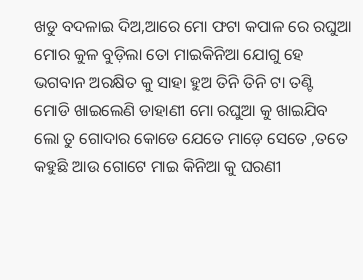ଖଡୁ ବଦଳାଇ ଦିଅ,ଆରେ ମୋ ଫଟା କପାଳ ରେ ରଘୁଆ ମୋର କୁଳ ବୁଡ଼ିଲା ତୋ ମାଇକିନିଆ ଯୋଗୁ ହେ ଭଗବାନ ଅରକ୍ଷିତ କୁ ସାହା ହୁଅ ତିନି ତିନି ଟା ତଣ୍ଟି ମୋଡି ଖାଇଲେଣି ଡାହାଣୀ ମୋ ରଘୁଆ କୁ ଖାଇଯିବ ଲୋ ତୁ ଗୋଦାର କୋଡେ ଯେତେ ମାଡ଼େ ସେତେ ,ତତେ କହୁଛି ଆଉ ଗୋଟେ ମାଇ କିନିଆ କୁ ଘରଣୀ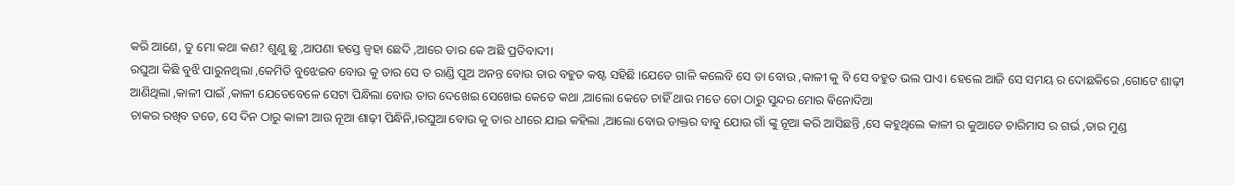କରି ଆଣେ, ତୁ ମୋ କଥା କଣ? ଶୁଣୁ ଛୁ ,ଆପଣା ହସ୍ତେ ଜ୍ବହା ଛେଦି ,ଆରେ ତାର କେ ଅଛି ପ୍ରତିବାଦୀ।
ରଘୁଆ କିଛି ବୁଝି ପାରୁନଥିଲା ,କେମିତି ବୁଝେଇବ ବୋଉ କୁ ତାର ସେ ତ ରାଣ୍ଡି ପୁଅ ଅନନ୍ତ ବୋଉ ତାର ବହୁତ କଷ୍ଟ ସହିଛି ।ଯେତେ ଗାଳି କଲେବି ସେ ତା ବୋଉ ,କାଳୀ କୁ ବି ସେ ବହୁତ ଭଲ ପାଏ। ହେଲେ ଆଜି ସେ ସମୟ ର ଦୋଛକିରେ ,ଗୋଟେ ଶାଢ଼ୀ ଆଣିଥିଲା ,କାଳୀ ପାଇଁ ,କାଳୀ ଯେତେବେଳେ ସେଟା ପିନ୍ଧିଲା ବୋଉ ତାର ଦେଖେଇ ସେଖେଇ କେତେ କଥା ,ଆଲୋ କେତେ ଚାହିଁ ଥାଉ ମତେ ତୋ ଠାରୁ ସୁନ୍ଦର ମୋର ଵିନୋଦିଆ
ଚାକର ରଖିବ ତତେ, ସେ ଦିନ ଠାରୁ କାଳୀ ଆଉ ନୂଆ ଶାଢ଼ୀ ପିନ୍ଧିନି,।ରଘୁଆ ବୋଉ କୁ ତାର ଧୀରେ ଯାଇ କହିଲା ,ଆଲୋ ବୋଉ ଡାକ୍ତର ବାବୁ ଯୋଉ ଗାଁ ଙ୍କୁ ନୂଆ କରି ଆସିଛନ୍ତି ,ସେ କହୁଥିଲେ କାଳୀ ର କୁଆଡେ ଚାରିମାସ ର ଗର୍ଭ ,ତାର ମୁଣ୍ଡ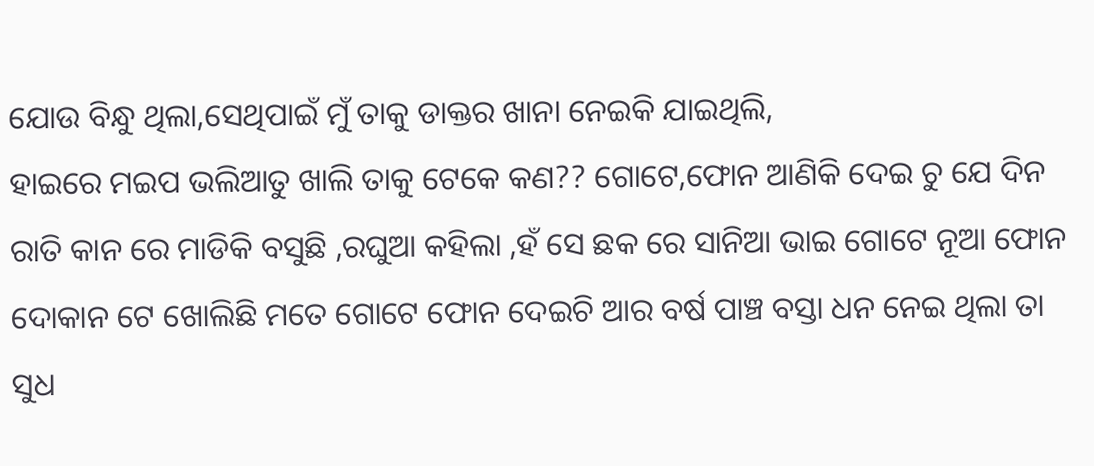ଯୋଉ ବିନ୍ଧୁ ଥିଲା,ସେଥିପାଇଁ ମୁଁ ତାକୁ ଡାକ୍ତର ଖାନା ନେଇକି ଯାଇଥିଲି,
ହାଇରେ ମଇପ ଭଲିଆତୁ ଖାଲି ତାକୁ ଟେକେ କଣ?? ଗୋଟେ,ଫୋନ ଆଣିକି ଦେଇ ଚୁ ଯେ ଦିନ ରାତି କାନ ରେ ମାଡିକି ବସୁଛି ,ରଘୁଆ କହିଲା ,ହଁ ସେ ଛକ ରେ ସାନିଆ ଭାଇ ଗୋଟେ ନୂଆ ଫୋନ ଦୋକାନ ଟେ ଖୋଲିଛି ମତେ ଗୋଟେ ଫୋନ ଦେଇଚି ଆର ବର୍ଷ ପାଞ୍ଚ ବସ୍ତା ଧନ ନେଇ ଥିଲା ତା ସୁଧ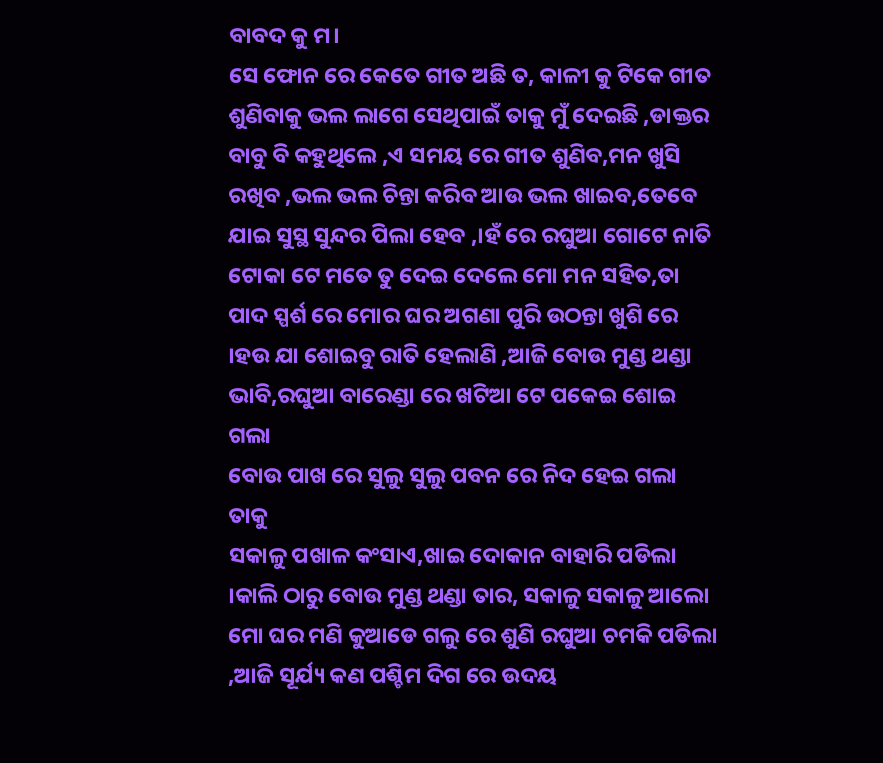ବାବଦ କୁ ମ।
ସେ ଫୋନ ରେ କେତେ ଗୀତ ଅଛି ତ, କାଳୀ କୁ ଟିକେ ଗୀତ ଶୁଣିବାକୁ ଭଲ ଲାଗେ ସେଥିପାଇଁ ତାକୁ ମୁଁ ଦେଇଛି ,ଡାକ୍ତର ବାବୁ ବି କହୁଥିଲେ ,ଏ ସମୟ ରେ ଗୀତ ଶୁଣିବ,ମନ ଖୁସି ରଖିବ ,ଭଲ ଭଲ ଚିନ୍ତା କରିବ ଆଉ ଭଲ ଖାଇବ,ତେବେ ଯାଇ ସୁସ୍ଥ ସୁନ୍ଦର ପିଲା ହେବ ,।ହଁ ରେ ରଘୁଆ ଗୋଟେ ନାତି ଟୋକା ଟେ ମତେ ତୁ ଦେଇ ଦେଲେ ମୋ ମନ ସହିତ,ତା ପାଦ ସ୍ପର୍ଶ ରେ ମୋର ଘର ଅଗଣା ପୁରି ଉଠନ୍ତା ଖୁଶି ରେ ।ହଉ ଯା ଶୋଇବୁ ରାତି ହେଲାଣି ,ଆଜି ବୋଉ ମୁଣ୍ଡ ଥଣ୍ଡା ଭାବି,ରଘୁଆ ବାରେଣ୍ଡା ରେ ଖଟିଆ ଟେ ପକେଇ ଶୋଇ ଗଲା
ବୋଉ ପାଖ ରେ ସୁଲୁ ସୁଲୁ ପବନ ରେ ନିଦ ହେଇ ଗଲା ତାକୁ
ସକାଳୁ ପଖାଳ କଂସାଏ,ଖାଇ ଦୋକାନ ବାହାରି ପଡିଲା ।କାଲି ଠାରୁ ବୋଉ ମୁଣ୍ଡ ଥଣ୍ଡା ତାର, ସକାଳୁ ସକାଳୁ ଆଲୋ ମୋ ଘର ମଣି କୁଆଡେ ଗଲୁ ରେ ଶୁଣି ରଘୁଆ ଚମକି ପଡିଲା ,ଆଜି ସୂର୍ଯ୍ୟ କଣ ପଶ୍ଚିମ ଦିଗ ରେ ଉଦୟ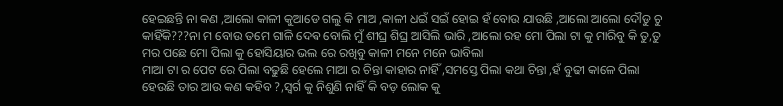ହେଇଛନ୍ତି ନା କଣ ,ଆଲୋ କାଳୀ କୁଆଡେ ଗଲୁ କି ମାଅ ,କାଳୀ ଧଇଁ ସଇଁ ହୋଇ ହଁ ବୋଉ ଯାଉଛି ,ଆଲୋ ଆଲୋ ଦୌଡୁ ଚୁ କାହିଁକି???ନା ମ ବୋଉ ତମେ ଗାଳି ଦେଵ ବୋଲି ମୁଁ ଶୀଘ୍ର ଶିଘ୍ର ଆସିଲି ଭାରି ,ଆଲୋ ରହ ମୋ ପିଲା ଟା କୁ ମାରିବୁ କି ତୁ,ତୁ ମର ପଛେ ମୋ ପିଲା କୁ ହୋସିୟାର ଭଲ ରେ ରଖିବୁ କାଳୀ ମନେ ମନେ ଭାବିଲା
ମାଆ ଟା ର ପେଟ ରେ ପିଲା ବଢୁଛି ହେଲେ ମାଆ ର ଚିନ୍ତା କାହାର ନାହିଁ ,ସମସ୍ତେ ପିଲା କଥା ଚିନ୍ତା ,ହଁ ବୁଢୀ କାଳେ ପିଲା ହେଉଛି ତାର ଆଉ କଣ କହିବ ?,ସ୍ୱର୍ଗ କୁ ନିଶୁଣି ନାହିଁ କି ବଡ଼ ଲୋକ କୁ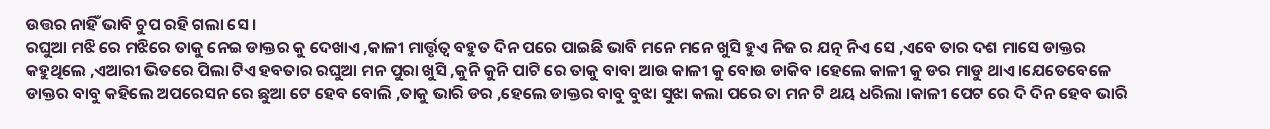ଉତ୍ତର ନାହିଁ ଭାବି ଚୁପ ରହି ଗଲା ସେ ।
ରଘୁଆ ମଝି ରେ ମଝିରେ ତାକୁ ନେଇ ଡାକ୍ତର କୁ ଦେଖାଏ ,କାଳୀ ମାର୍ତ୍ତୃତ୍ୱ ବହୁତ ଦିନ ପରେ ପାଇଛି ଭାବି ମନେ ମନେ ଖୁସି ହୁଏ ନିଜ ର ଯତ୍ନ ନିଏ ସେ ,ଏବେ ତାର ଦଶ ମାସେ ଡାକ୍ତର କହୁଥିଲେ ,ଏଆରୀ ଭିତରେ ପିଲା ଟିଏ ହବତାର ରଘୁଆ ମନ ପୁରା ଖୁସି ,କୁନି କୁନି ପାଟି ରେ ତାକୁ ବାବା ଆଉ କାଳୀ କୁ ବୋଉ ଡାକିବ ।ହେଲେ କାଳୀ କୁ ଡର ମାଡୁ ଥାଏ।ଯେତେବେଳେ ଡାକ୍ତର ବାବୁ କହିଲେ ଅପରେସନ ରେ ଛୁଆ ଟେ ହେବ ବୋଲି ,ତାକୁ ଭାରି ଡର ,ହେଲେ ଡାକ୍ତର ବାବୁ ବୁଝା ସୁଝା କଲା ପରେ ତା ମନ ଟି ଥୟ ଧରିଲା ।କାଳୀ ପେଟ ରେ ଦି ଦିନ ହେବ ଭାରି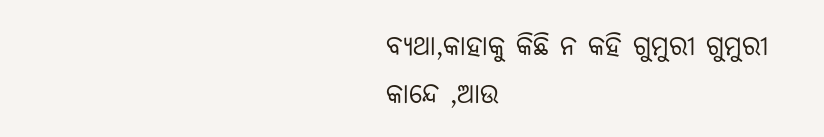ବ୍ୟଥା,କାହାକୁ କିଛି ନ କହି ଗୁମୁରୀ ଗୁମୁରୀ କାନ୍ଦେ ,ଆଉ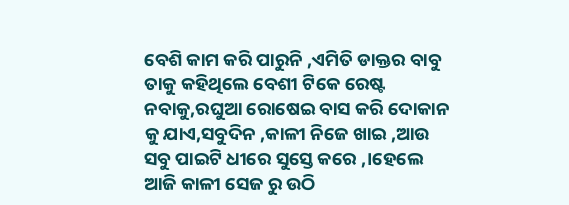ବେଶି କାମ କରି ପାରୁନି ,ଏମିତି ଡାକ୍ତର ବାବୁ ତାକୁ କହିଥିଲେ ବେଶୀ ଟିକେ ରେଷ୍ଟ ନବାକୁ,ରଘୁଆ ରୋଷେଇ ବାସ କରି ଦୋକାନ କୁ ଯାଏ,ସବୁଦିନ ,କାଳୀ ନିଜେ ଖାଇ ,ଆଉ ସବୁ ପାଇଟି ଧୀରେ ସୁସ୍ତେ କରେ ,।ହେଲେ ଆଜି କାଳୀ ସେଜ ରୁ ଉଠି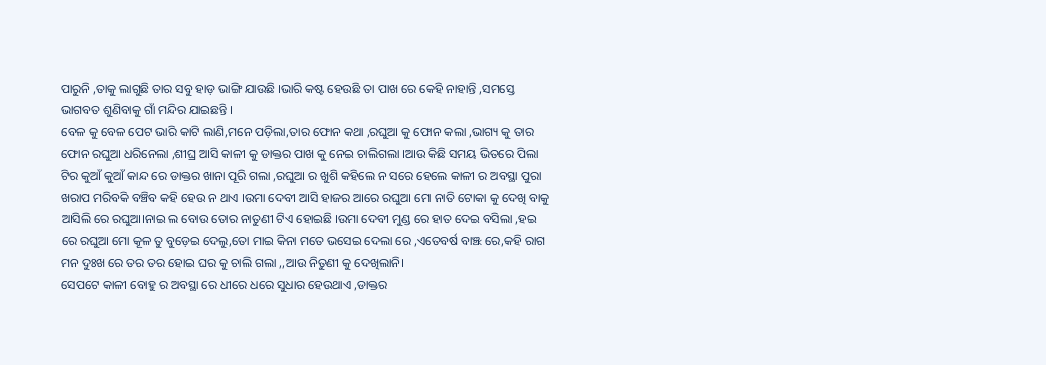ପାରୁନି ,ତାକୁ ଲାଗୁଛି ତାର ସବୁ ହାଡ଼ ଭାଙ୍ଗି ଯାଉଛି ।ଭାରି କଷ୍ଟ ହେଉଛି ତା ପାଖ ରେ କେହି ନାହାନ୍ତି ,ସମସ୍ତେ ଭାଗବତ ଶୁଣିବାକୁ ଗାଁ ମନ୍ଦିର ଯାଇଛନ୍ତି ।
ବେଳ କୁ ବେଳ ପେଟ ଭାରି କାଟି ଲାଣି,ମନେ ପଡ଼ିଲା,ତାର ଫୋନ କଥା ,ରଘୁଆ କୁ ଫୋନ କଲା ,ଭାଗ୍ୟ କୁ ତାର ଫୋନ ରଘୁଆ ଧରିନେଲା ,ଶୀଘ୍ର ଆସି କାଳୀ କୁ ଡାକ୍ତର ପାଖ କୁ ନେଇ ଚାଲିଗଲା ।ଆଉ କିଛି ସମୟ ଭିତରେ ପିଲା ଟିର କୁଆଁ କୁଆଁ କାନ୍ଦ ରେ ଡାକ୍ତର ଖାନା ପୂରି ଗଲା ,ରଘୁଆ ର ଖୁଶି କହିଲେ ନ ସରେ ହେଲେ କାଳୀ ର ଅବସ୍ଥା ପୁରା ଖରାପ ମରିବକି ବଞ୍ଚିବ କହି ହେଉ ନ ଥାଏ ।ଉମା ଦେବୀ ଆସି ହାଜର ଆରେ ରଘୁଆ ମୋ ନାତି ଟୋକା କୁ ଦେଖି ବାକୁ ଆସିଲି ରେ ରଘୁଆ।ନାଇ ଲ ବୋଉ ତୋର ନାତୁଣୀ ଟିଏ ହୋଇଛି ।ଉମା ଦେବୀ ମୁଣ୍ଡ ରେ ହାତ ଦେଇ ବସିଲା ,ହଇ ରେ ରଘୁଆ ମୋ କୂଳ ତୁ ବୁଡ଼େଇ ଦେଲୁ,ତୋ ମାଇ କିନା ମତେ ଭସେଇ ଦେଲା ରେ ,ଏତେବର୍ଷ ବାଞ୍ଝ ରେ,କହି ରାଗ ମନ ଦୁଃଖ ରେ ତର ତର ହୋଇ ଘର କୁ ଚାଲି ଗଲା ,,ଆଉ ନିତୁଣୀ କୁ ଦେଖିଲାନି।
ସେପଟେ କାଳୀ ବୋହୁ ର ଅବସ୍ଥା ରେ ଧୀରେ ଧରେ ସୁଧାର ହେଉଥାଏ ,ଡାକ୍ତର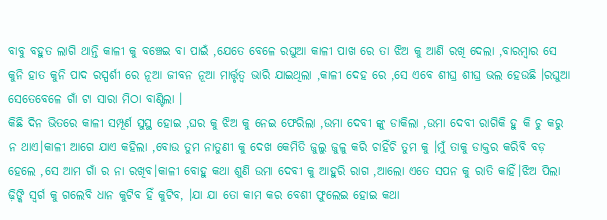ବାବୁ ବହୁତ ଲାଗି ଥାନ୍ତି କାଳୀ କୁ ବଞ୍ଚେଇ ବା ପାଇଁ ,ଯେତେ ବେଳେ ରଘୁଆ କାଳୀ ପାଖ ରେ ତା ଝିଅ କୁ ଆଣି ରଖି ଦେଲା ,ବାରମ୍ବାର ସେ କୁନି ହାତ କୁନି ପାଦ ରସ୍ପର୍ଶୀ ରେ ନୂଆ ଜୀବନ ନୂଆ ମାର୍ତ୍ତୃତ୍ୱ ଭାରି ଯାଇଥିଲା ,କାଳୀ ଦେହ ରେ ,ସେ ଏବେ ଶୀଘ୍ର ଶୀଘ୍ର ଭଲ ହେଉଛି ।ରଘୁଆ ସେତେବେଳେ ଗାଁ ଟା ସାରା ମିଠା ବାଣ୍ଟିଲା ।
କିଛି ଦିନ ଭିତରେ କାଳୀ ସମ୍ପୂର୍ଣ ସୁସ୍ଥ ହୋଇ ,ଘର କୁ ଝିଅ କୁ ନେଇ ଫେରିଲା ,ଉମା ଦେବୀ ଙ୍କୁ ଡାକିଲା ,ଉମା ଦେବୀ ରାଗିକି ହୁ କି ଚୁ କରୁ ନ ଥାଏ।କାଳୀ ଆଗେ ଯାଏ କହିଲା ,ବୋଉ ତୁମ ନାତୁଣୀ କୁ ଦେଖ କେମିତି ଜୁଲୁ ଜୁଳୁ କରି ଚାହିଁଚି ତୁମ କୁ ।ମୁଁ ତାକୁ ଡାକ୍ତର କରିବି ବଡ଼ ହେଲେ ,ସେ ଆମ ଗାଁ ର ନା ରଖିବ।କାଳୀ ବୋହୁ କଥା ଶୁଣି ଉମା ଦେବୀ କୁ ଆହୁରି ରାଗ ,ଆଲୋ ଏତେ ସପନ କୁ ରାତି କାହିଁ।ଝିଅ ପିଲା ଢ଼ିଙ୍କି ସ୍ୱର୍ଗ କୁ ଗଲେବି ଧାନ କୁଟିବ ହିଁ କୁଟିବ, ।ଯା ଯା ତୋ କାମ କର ବେଶୀ ଫୁଲେଇ ହୋଇ କଥା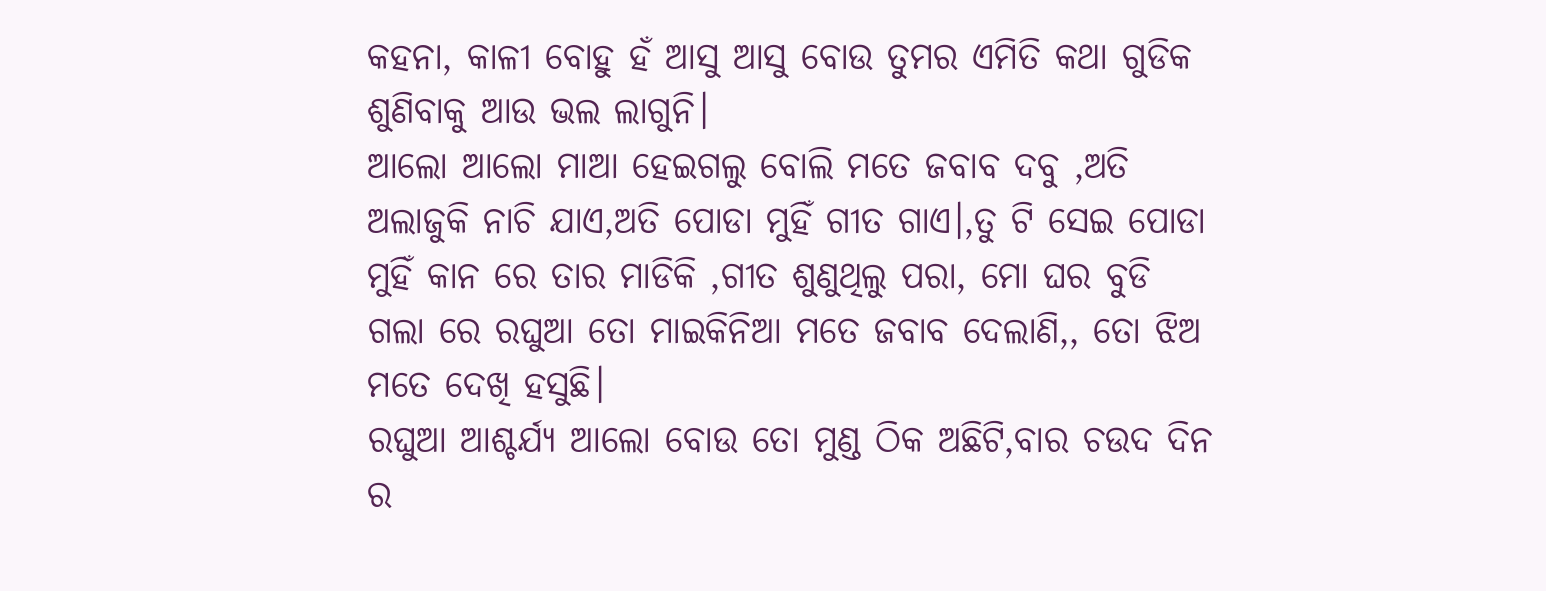କହନା, କାଳୀ ବୋହୁ ହଁ ଆସୁ ଆସୁ ବୋଉ ତୁମର ଏମିତି କଥା ଗୁଡିକ ଶୁଣିବାକୁ ଆଉ ଭଲ ଲାଗୁନି।
ଆଲୋ ଆଲୋ ମାଆ ହେଇଗଲୁ ବୋଲି ମତେ ଜବାବ ଦବୁ ,ଅତି ଅଲାଜୁକି ନାଚି ଯାଏ,ଅତି ପୋଡା ମୁହିଁ ଗୀତ ଗାଏ।,ତୁ ଟି ସେଇ ପୋଡା ମୁହିଁ କାନ ରେ ତାର ମାଡିକି ,ଗୀତ ଶୁଣୁଥିଲୁ ପରା, ମୋ ଘର ବୁଡି ଗଲା ରେ ରଘୁଆ ତୋ ମାଇକିନିଆ ମତେ ଜବାବ ଦେଲାଣି,, ତୋ ଝିଅ ମତେ ଦେଖି ହସୁଛି।
ରଘୁଆ ଆଶ୍ଚର୍ଯ୍ୟ ଆଲୋ ବୋଉ ତୋ ମୁଣ୍ଡ ଠିକ ଅଛିଟି,ବାର ଚଉଦ ଦିନ ର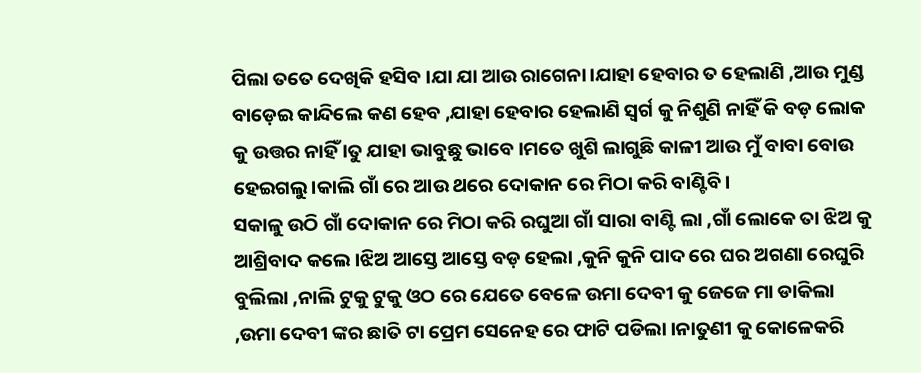ପିଲା ତତେ ଦେଖିକି ହସିବ ।ଯା ଯା ଆଉ ରାଗେନା।ଯାହା ହେବାର ତ ହେଲାଣି ,ଆଉ ମୁଣ୍ଡ ବାଡ଼େଇ କାନ୍ଦିଲେ କଣ ହେବ ,ଯାହା ହେବାର ହେଲାଣି ସ୍ୱର୍ଗ କୁ ନିଶୁଣି ନାହିଁ କି ବଡ଼ ଲୋକ କୁ ଉତ୍ତର ନାହିଁ ।ତୁ ଯାହା ଭାବୁଛୁ ଭାବେ ।ମତେ ଖୁଶି ଲାଗୁଛି କାଳୀ ଆଉ ମୁଁ ବାବା ବୋଉ ହେଇଗଲୁ।କାଲି ଗାଁ ରେ ଆଉ ଥରେ ଦୋକାନ ରେ ମିଠା କରି ବାଣ୍ଟିବି।
ସକାଳୁ ଉଠି ଗାଁ ଦୋକାନ ରେ ମିଠା କରି ରଘୁଆ ଗାଁ ସାରା ବାଣ୍ଟି ଲା ,ଗାଁ ଲୋକେ ତା ଝିଅ କୁ ଆଶ୍ରିବାଦ କଲେ ।ଝିଅ ଆସ୍ତେ ଆସ୍ତେ ବଡ଼ ହେଲା ,କୁନି କୁନି ପାଦ ରେ ଘର ଅଗଣା ରେଘୁରି ବୁଲିଲା ,ନାଲି ଟୁକୁ ଟୁକୁ ଓଠ ରେ ଯେତେ ବେଳେ ଉମା ଦେବୀ କୁ ଜେଜେ ମା ଡାକିଲା ,ଉମା ଦେବୀ ଙ୍କର ଛାତି ଟା ପ୍ରେମ ସେନେହ ରେ ଫାଟି ପଡିଲା ।ନାତୁଣୀ କୁ କୋଳେକରି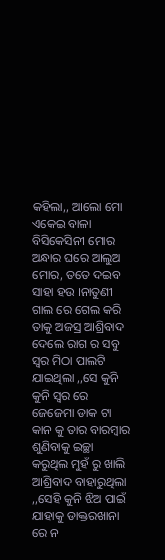କହିଲା,, ଆଲୋ ମୋ ଏକେଇ ବାଳା ବିସିକେସିନୀ ମୋର ଅନ୍ଧାର ଘରେ ଆଲୁଅ ମୋର, ତତେ ଦଇବ ସାହା ହଉ ।ନାତୁଣୀ ଗାଲ ରେ ଗେଲ କରି ତାକୁ ଅଜସ୍ର ଆଶ୍ରିବାଦ ଦେଲେ ରାଗ ର ସବୁ ସ୍ୱର ମିଠା ପାଲଟି ଯାଇଥିଲା ,,ସେ କୁନି କୁନି ସ୍ୱର ରେ ଜେଜେମା ଡାକ ଟା କାନ କୁ ତାର ବାରମ୍ବାର ଶୁଣିବାକୁ ଇଚ୍ଛା କରୁଥିଲ ମୁହଁ ରୁ ଖାଲି ଆଶ୍ରିବାଦ ବାହାରୁଥିଲା ,,ସେହି କୁନି ଝିଅ ପାଇଁ ଯାହାକୁ ଡାକ୍ତରଖାନା ରେ ନ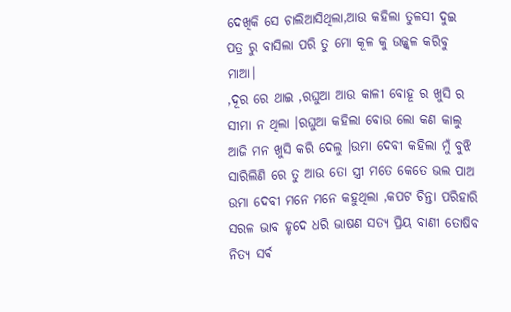ଦେଖିକି ସେ ଚାଲିଆସିଥିଲା,ଆଉ କହିଲା ତୁଳସୀ ଦୁଇ ପତ୍ର ରୁ ବାସିଲା ପରି ତୁ ମୋ କୂଳ କୁ ଉଜ୍ଜ୍ବଳ କରିବୁ ମାଆ।
,ଦୂର ରେ ଥାଇ ,ରଘୁଆ ଆଉ କାଳୀ ବୋହୂ ର ଖୁସି ର ସୀମା ନ ଥିଲା ।ରଘୁଆ କହିଲା ବୋଉ ଲୋ କଣ କାଲୁ ଆଜି ମନ ଖୁସି କରି ଦେଲୁ ।ଉମା ଦେବୀ କହିଲା ମୁଁ ବୁଝି ସାରିଲିଣି ରେ ତୁ ଆଉ ତୋ ସ୍ତ୍ରୀ ମତେ କେତେ ଭଲ ପାଅ
ଉମା ଦେବୀ ମନେ ମନେ କହୁଥିଲା ,କପଟ ଚିନ୍ତା ପରିହାରି ସରଳ ଭାବ ହୃଦେ ଧରି ଭାଷଣ ସତ୍ୟ ପ୍ରିୟ ବାଣୀ ତୋଷିବ ନିତ୍ୟ ସର୍ଵ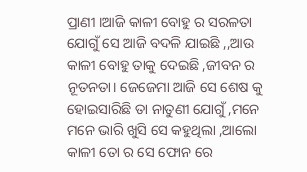ପ୍ରାଣୀ ।ଆଜି କାଳୀ ବୋହୁ ର ସରଳତା ଯୋଗୁଁ ସେ ଆଜି ବଦଳି ଯାଇଛି ,,ଆଉ କାଳୀ ବୋହୁ ତାକୁ ଦେଇଛି ,ଜୀବନ ର ନୂତନତା। ଜେଜେମା ଆଜି ସେ ଶେଷ କୁ ହୋଇସାରିଛି ତା ନାତୁଣୀ ଯୋଗୁଁ ,ମନେ ମନେ ଭାରି ଖୁସି ସେ କହୁଥିଲା ,ଆଲୋ କାଳୀ ତୋ ର ସେ ଫୋନ ରେ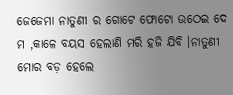ଜେଜେମା ନାତୁଣୀ ର ଗୋଟେ ଫୋଟୋ ଉଠେଇ ଦେ ମ ,କାଳେ ବୟସ ହେଲାଣି ମରି ହଜି ଯିବି ।ନାତୁଣୀ ମୋର ବଡ଼ ହେଲେ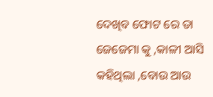ଦେଖିବ ଫୋଟ ରେ ତା ଜେଜେମା କୁ ,କାଳୀ ଆସି କହିଥିଲା ,ବୋଉ ଆଉ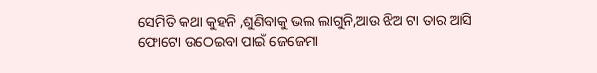ସେମିତି କଥା କୁହନି ,ଶୁଣିବାକୁ ଭଲ ଲାଗୁନି,ଆଉ ଝିଅ ଟା ତାର ଆସି ଫୋଟୋ ଉଠେଇବା ପାଇଁ ଜେଜେମା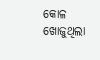କୋଳ ଖୋଜୁଥିଲା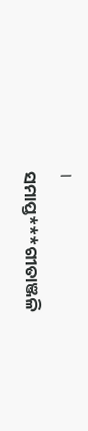।
ସମାପ୍ତ***ଗୀତାଞ୍ଜଳି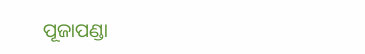ପୂଜାପଣ୍ଡା